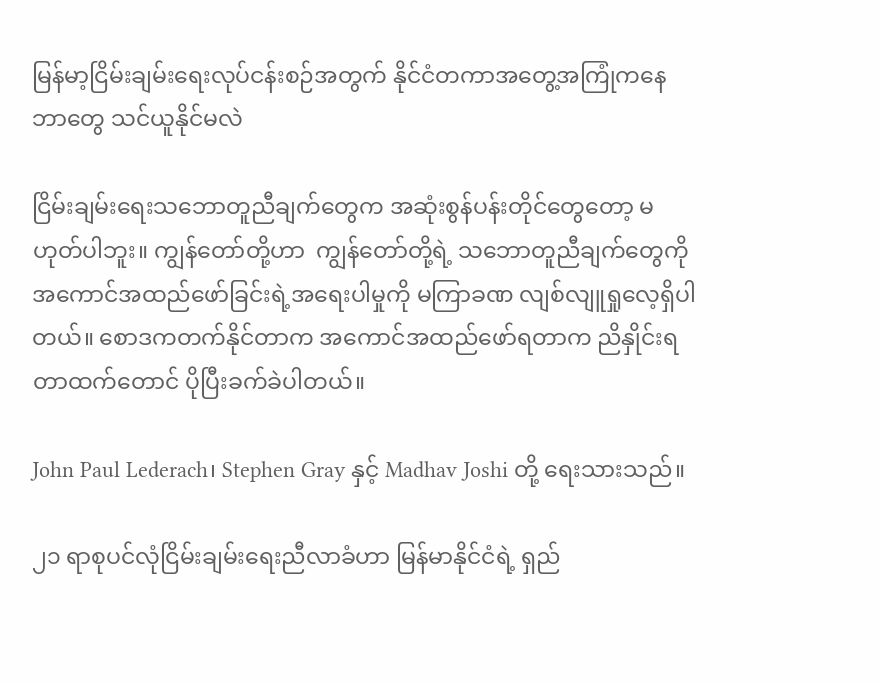မြန်မာ့ငြိမ်းချမ်းရေးလုပ်ငန်းစဉ်အတွက် နိုင်ငံတကာအတွေ့အကြုံကနေ ဘာတွေ သင်ယူနိုင်မလဲ

ငြိမ်းချမ်းရေးသဘောတူညီချက်တွေက အဆုံးစွန်ပန်းတိုင်တွေတော့ မဟုတ်ပါဘူး။ ကျွန်တော်တို့ဟာ  ကျွန်တော်တို့ရဲ့ သဘောတူညီချက်တွေကို အကောင်အထည်ဖော်ခြင်းရဲ့အရေးပါမှုကို မကြာခဏ လျစ်လျူရှုလေ့ရှိပါတယ်။ စောဒကတက်နိုင်တာက အကောင်အထည်ဖော်ရတာက ညိနှိုင်းရတာထက်တောင် ပိုပြီးခက်ခဲပါတယ်။

John Paul Lederach၊ Stephen Gray နှင့် Madhav Joshi တို့ ရေးသားသည်။

၂၁ ရာစုပင်လုံငြိမ်းချမ်းရေးညီလာခံဟာ မြန်မာနိုင်ငံရဲ့ ရှည်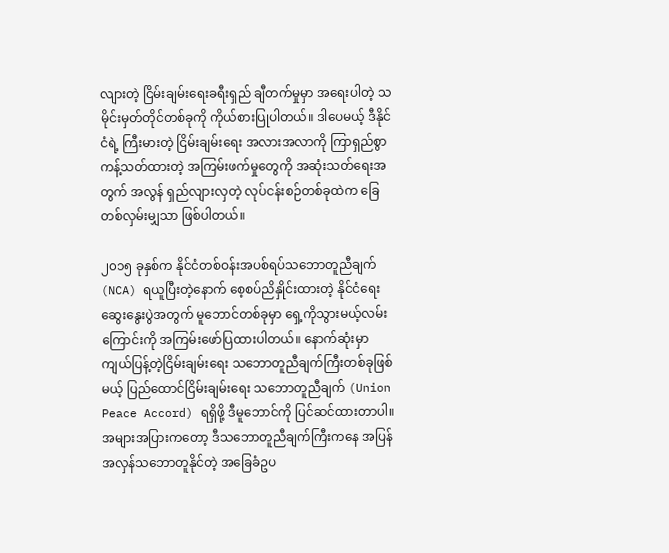လျားတဲ့ ငြိမ်းချမ်းရေးခရီးရှည် ချီတက်မှုမှာ အရေးပါတဲ့ သမိုင်းမှတ်တိုင်တစ်ခုကို ကိုယ်စားပြုပါတယ်။ ဒါပေမယ့် ဒီနိုင်ငံရဲ့ ကြီးမားတဲ့ ငြိမ်းချမ်းရေး အလားအလာကို ကြာရှည်စွာ ကန့်သတ်ထားတဲ့ အကြမ်းဖက်မှုတွေကို အဆုံးသတ်ရေးအတွက် အလွန် ရှည်လျားလှတဲ့ လုပ်ငန်းစဉ်တစ်ခုထဲက ခြေတစ်လှမ်းမျှသာ ဖြစ်ပါတယ်။

၂၀၁၅ ခုနှစ်က နိုင်ငံတစ်ဝန်းအပစ်ရပ်သဘောတူညီချက် (NCA) ရယူပြီးတဲ့နောက် စေ့စပ်ညိနှိုင်းထားတဲ့ နိုင်ငံရေးဆွေးနွေးပွဲအတွက် မူဘောင်တစ်ခုမှာ ရှေ့ကိုသွားမယ့်လမ်းကြောင်းကို အကြမ်းဖော်ပြထားပါတယ်။ နောက်ဆုံးမှာ ကျယ်ပြန့်တဲ့ငြိမ်းချမ်းရေး သဘောတူညီချက်ကြီးတစ်ခုဖြစ်မယ့် ပြည်ထောင်ငြိမ်းချမ်းရေး သဘောတူညီချက် (Union Peace Accord) ရရှိဖို့ ဒီမူဘောင်ကို ပြင်ဆင်ထားတာပါ။ အများအပြားကတော့ ဒီသဘောတူညီချက်ကြီးကနေ အပြန်အလှန်သဘောတူနိုင်တဲ့ အခြေခံဥပ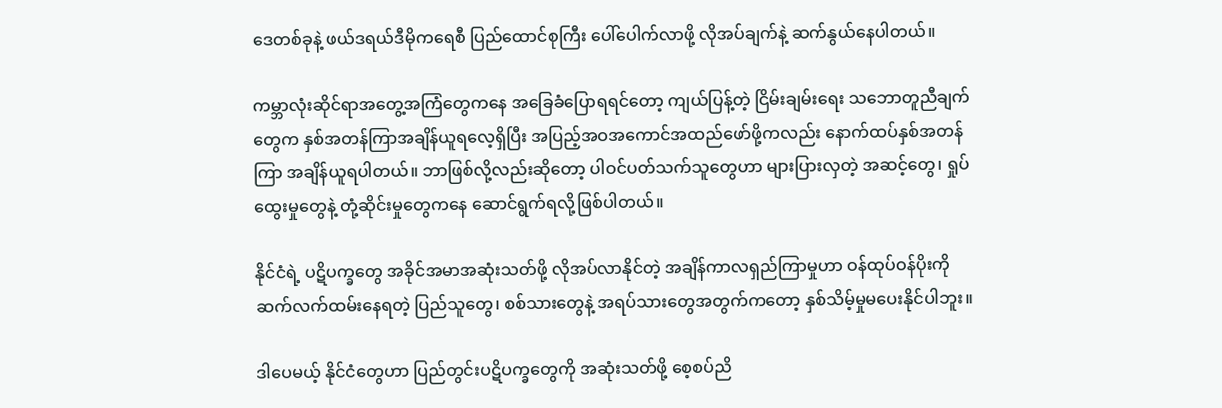ဒေတစ်ခုနဲ့ ဖယ်ဒရယ်ဒီမိုကရေစီ ပြည်ထောင်စုကြီး ပေါ်ပေါက်လာဖို့ လိုအပ်ချက်နဲ့ ဆက်နွယ်နေပါတယ်။

ကမ္ဘာလုံးဆိုင်ရာအတွေ့အကြံတွေကနေ အခြေခံပြောရရင်တော့ ကျယ်ပြန့်တဲ့ ငြိမ်းချမ်းရေး သဘောတူညီချက်တွေက နှစ်အတန်ကြာအချိန်ယူရလေ့ရှိပြီး အပြည့်အဝအကောင်အထည်ဖော်ဖို့ကလည်း နောက်ထပ်နှစ်အတန်ကြာ အချိန်ယူရပါတယ်။ ဘာဖြစ်လို့လည်းဆိုတော့ ပါဝင်ပတ်သက်သူတွေဟာ များပြားလှတဲ့ အဆင့်တွေ၊ ရှုပ်ထွေးမှုတွေနဲ့ တုံ့ဆိုင်းမှုတွေကနေ ဆောင်ရွက်ရလို့ဖြစ်ပါတယ်။

နိုင်ငံရဲ့ ပဋိပက္ခတွေ အခိုင်အမာအဆုံးသတ်ဖို့ လိုအပ်လာနိုင်တဲ့ အချိန်ကာလရှည်ကြာမှုဟာ ဝန်ထုပ်ဝန်ပိုးကို ဆက်လက်ထမ်းနေရတဲ့ ပြည်သူတွေ၊ စစ်သားတွေနဲ့ အရပ်သားတွေအတွက်ကတော့ နှစ်သိမ့်မှုမပေးနိုင်ပါဘူး။

ဒါပေမယ့် နိုင်ငံတွေဟာ ပြည်တွင်းပဋိပက္ခတွေကို အဆုံးသတ်ဖို့ စေ့စပ်ညိ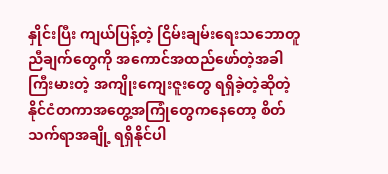နှိုင်းပြီး ကျယ်ပြန့်တဲ့ ငြိမ်းချမ်းရေးသဘောတူညီချက်တွေကို အကောင်အထည်ဖော်တဲ့အခါ ကြီးမားတဲ့ အကျိုးကျေးဇူးတွေ ရရှိခဲ့တဲ့ဆိုတဲ့ နိုင်ငံတကာအတွေ့အကြုံတွေကနေတော့ စိတ်သက်ရာအချို့ ရရှိနိုင်ပါ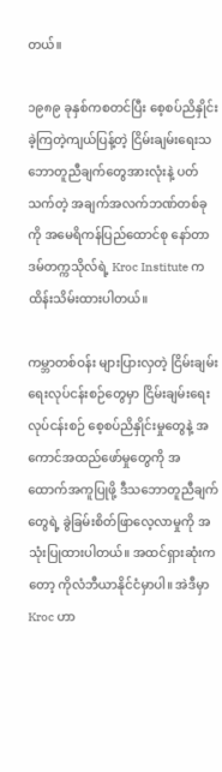တယ်။

၁၉၈၉ ခုနှစ်ကစတင်ပြီး စေ့စပ်ညိနှိုင်းခဲ့ကြတဲ့ကျယ်ပြန့်တဲ့ ငြိမ်းချမ်းရေးသဘောတူညီချက်တွေအားလုံးနဲ့ ပတ်သက်တဲ့ အချက်အလက်ဘဏ်တစ်ခုကို အမေရိကန်ပြည်ထောင်စု နော်တာဒမ်တက္ကသိုလ်ရဲ့ Kroc Institute က ထိန်းသိမ်းထားပါတယ်။

ကမ္ဘာတစ်ဝန်း များပြားလှတဲ့ ငြိမ်းချမ်းရေးလုပ်ငန်းစဉ်တွေမှာ ငြိမ်းချမ်းရေးလုပ်ငန်းစဉ် စေ့စပ်ညိနှိုင်းမှုတွေနဲ့ အကောင်အထည်ဖော်မှုတွေကို အထောက်အကူပြုဖို့ ဒီသဘောတူညီချက်တွေရဲ့ ခွဲခြမ်းစိတ်ဖြာလေ့လာမှုကို အသုံးပြုထားပါတယ်။ အထင်ရှားဆုံးကတော့ ကိုလံဘီယာနိုင်ငံမှာပါ။ အဲဒီမှာ Kroc ဟာ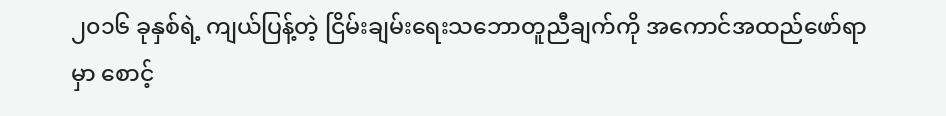၂၀၁၆ ခုနှစ်ရဲ့ ကျယ်ပြန့်တဲ့ ငြိမ်းချမ်းရေးသဘောတူညီချက်ကို အကောင်အထည်ဖော်ရာမှာ စောင့်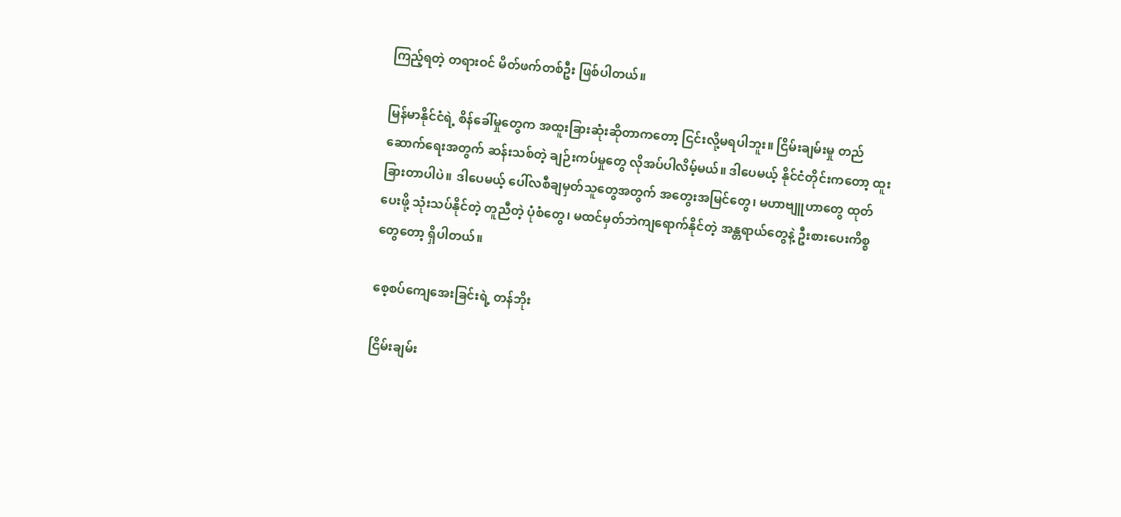ကြည့်ရတဲ့ တရားဝင် မိတ်ဖက်တစ်ဦး ဖြစ်ပါတယ်။

မြန်မာနိုင်ငံရဲ့ စိန်ခေါ်မှုတွေက အထူးခြားဆုံးဆိုတာကတော့ ငြင်းလို့မရပါဘူး။ ငြိမ်းချမ်းမှု တည်ဆောက်ရေးအတွက် ဆန်းသစ်တဲ့ ချဉ်းကပ်မှုတွေ လိုအပ်ပါလိမ့်မယ်။ ဒါပေမယ့် နိုင်ငံတိုင်းကတော့ ထူးခြားတာပါပဲ။ ဒါပေမယ့် ပေါ်လစီချမှတ်သူတွေအတွက် အတွေးအမြင်တွေ၊ မဟာဗျူဟာတွေ ထုတ်ပေးဖို့ သုံးသပ်နိုင်တဲ့ တူညီတဲ့ ပုံစံတွေ၊ မထင်မှတ်ဘဲကျရောက်နိုင်တဲ့ အန္တရာယ်တွေနဲ့ ဦးစားပေးကိစ္စတွေတော့ ရှိပါတယ်။

စေ့စပ်ကျေအေးခြင်းရဲ့ တန်ဘိုး

ငြိမ်းချမ်း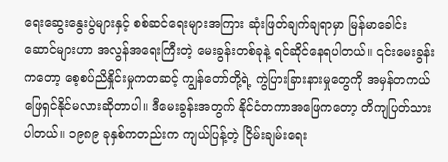ရေးဆွေးနွေးပွဲများနှင့် စစ်ဆင်ရေးများအကြား ဆုံးဖြတ်ချက်ချရာမှာ မြန်မာခေါင်းဆောင်များဟာ အလွန်အရေးကြီးတဲ့ မေးခွန်းတစ်ခုနဲ့ ရင်ဆိုင်နေရပါတယ်။ ၎င်းမေးခွန်းကတော့ စေ့စပ်ညိနှိုင်းမှုကတဆင့် ကျွန်တော်တို့ရဲ့ ကွဲပြားခြားနားမှုတွေကို အမှန်တကယ် ဖြေရှင်နိုင်မလားဆိုတာပါ။ ဒီမေးခွန်းအတွက် နိုင်ငံတကာအဖြေကတော့ တိကျပြတ်သားပါတယ်။ ၁၉၈၉ ခုနှစ်ကတည်းက ကျယ်ပြန့်တဲ့ ငြိမ်းချမ်းရေး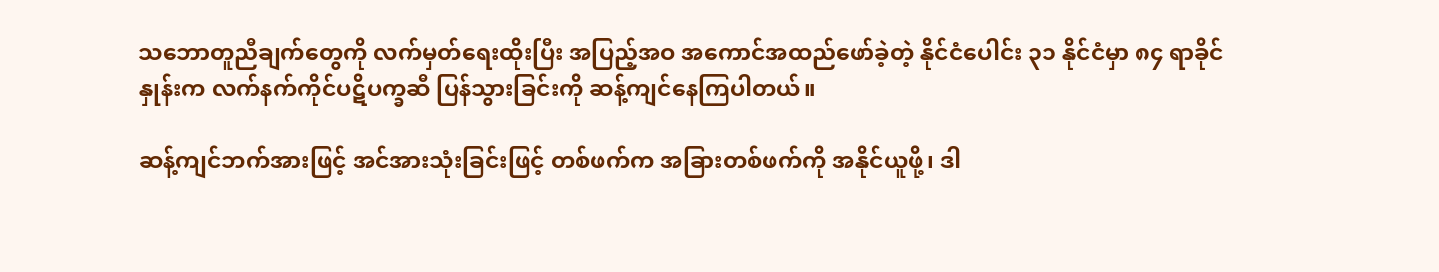သဘောတူညီချက်တွေကို လက်မှတ်ရေးထိုးပြီး အပြည့်အဝ အကောင်အထည်ဖော်ခဲ့တဲ့ နိုင်ငံပေါင်း ၃၁ နိုင်ငံမှာ ၈၄ ရာခိုင်နှုန်းက လက်နက်ကိုင်ပဋိပက္ခဆီ ပြန်သွားခြင်းကို ဆန့်ကျင်နေကြပါတယ်။

ဆန့်ကျင်ဘက်အားဖြင့် အင်အားသုံးခြင်းဖြင့် တစ်ဖက်က အခြားတစ်ဖက်ကို အနိုင်ယူဖို့၊ ဒါ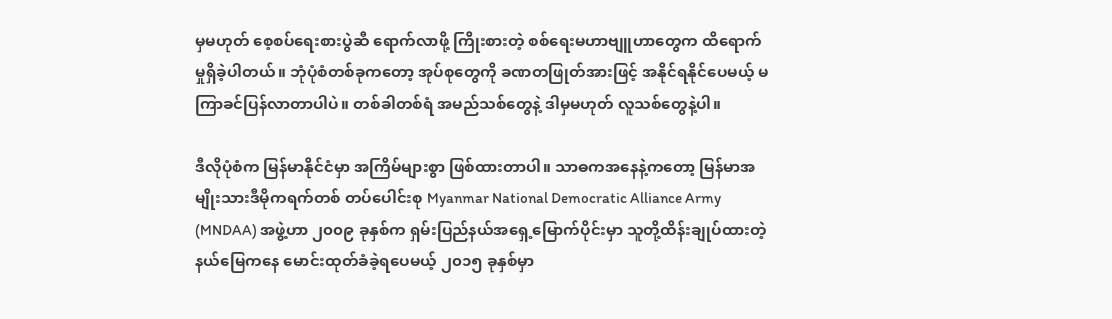မှမဟုတ် စေ့စပ်ရေးစားပွဲဆီ ရောက်လာဖို့ ကြိုးစားတဲ့ စစ်ရေးမဟာဗျူဟာတွေက ထိရောက်မှုရှိခဲ့ပါတယ်။ ဘုံပုံစံတစ်ခုကတော့ အုပ်စုတွေကို ခဏတဖြုတ်အားဖြင့် အနိုင်ရနိုင်ပေမယ့် မကြာခင်ပြန်လာတာပါပဲ။ တစ်ခါတစ်ရံ အမည်သစ်တွေနဲ့ ဒါမှမဟုတ် လူသစ်တွေနဲ့ပါ။

ဒီလိုပုံစံက မြန်မာနိုင်ငံမှာ အကြိမ်များစွာ ဖြစ်ထားတာပါ။ သာဓကအနေနဲ့ကတော့ မြန်မာအမျိုးသားဒီမိုကရက်တစ် တပ်ပေါင်းစု Myanmar National Democratic Alliance Army (MNDAA) အဖွဲ့ဟာ ၂၀၀၉ ခုနှစ်က ရှမ်းပြည်နယ်အရှေ့မြောက်ပိုင်းမှာ သူတို့ထိန်းချုပ်ထားတဲ့ နယ်မြေကနေ မောင်းထုတ်ခံခဲ့ရပေမယ့် ၂၀၁၅ ခုနှစ်မှာ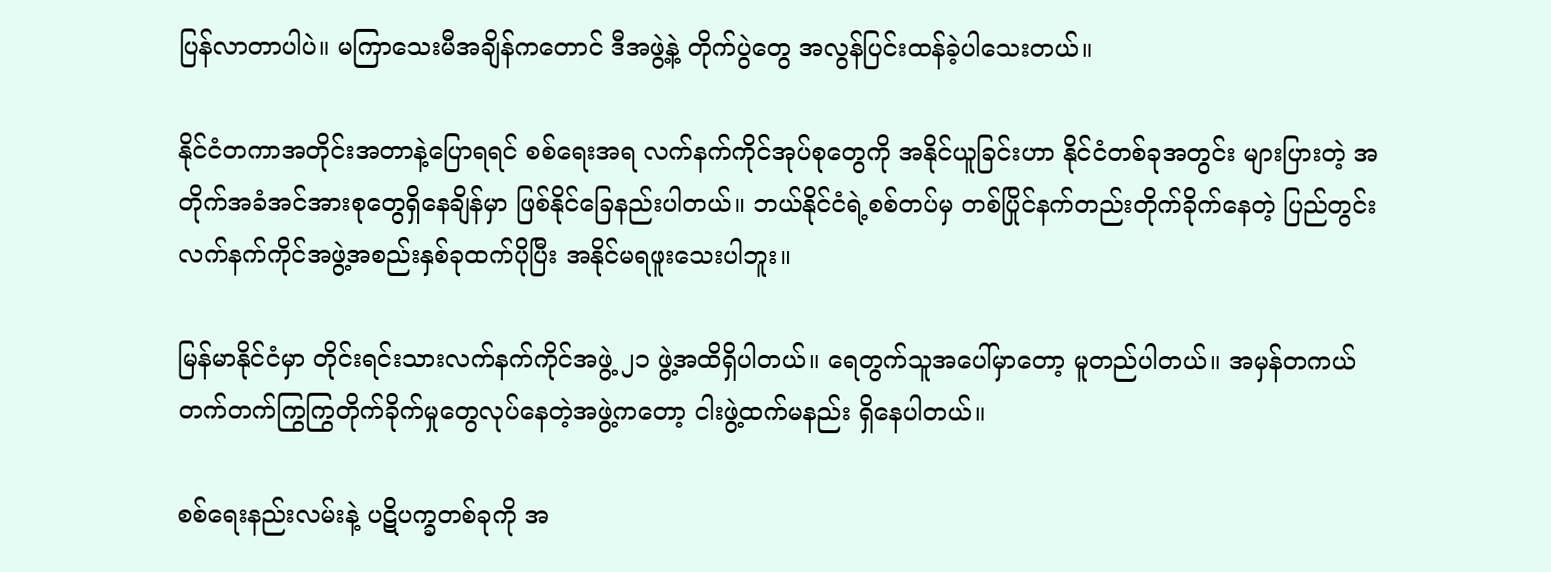ပြန်လာတာပါပဲ။ မကြာသေးမီအချိန်ကတောင် ဒီအဖွဲ့နဲ့ တိုက်ပွဲတွေ အလွန်ပြင်းထန်ခဲ့ပါသေးတယ်။

နိုင်ငံတကာအတိုင်းအတာနဲ့ပြောရရင် စစ်ရေးအရ လက်နက်ကိုင်အုပ်စုတွေကို အနိုင်ယူခြင်းဟာ နိုင်ငံတစ်ခုအတွင်း များပြားတဲ့ အတိုက်အခံအင်အားစုတွေရှိနေချိန်မှာ ဖြစ်နိုင်ခြေနည်းပါတယ်။ ဘယ်နိုင်ငံရဲ့စစ်တပ်မှ တစ်ပြိုင်နက်တည်းတိုက်ခိုက်နေတဲ့ ပြည်တွင်းလက်နက်ကိုင်အဖွဲ့အစည်းနှစ်ခုထက်ပိုပြီး အနိုင်မရဖူးသေးပါဘူး။

မြန်မာနိုင်ငံမှာ တိုင်းရင်းသားလက်နက်ကိုင်အဖွဲ့ ၂၁ ဖွဲ့အထိရှိပါတယ်။ ရေတွက်သူအပေါ်မှာတော့ မူတည်ပါတယ်။ အမှန်တကယ် တက်တက်ကြွကြွတိုက်ခိုက်မှုတွေလုပ်နေတဲ့အဖွဲ့ကတော့ ငါးဖွဲ့ထက်မနည်း ရှိနေပါတယ်။

စစ်ရေးနည်းလမ်းနဲ့ ပဋိပက္ခတစ်ခုကို အ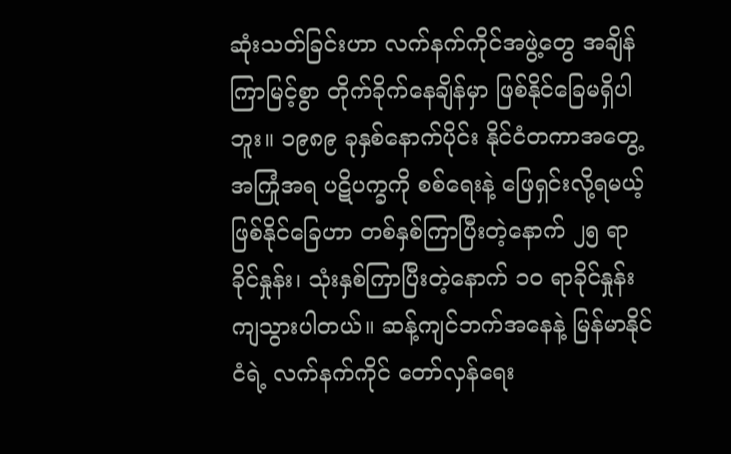ဆုံးသတ်ခြင်းဟာ လက်နက်ကိုင်အဖွဲ့တွေ အချိန်ကြာမြင့်စွာ တိုက်ခိုက်နေချိန်မှာ ဖြစ်နိုင်ခြေမရှိပါဘူး။ ၁၉၈၉ ခုနှစ်နောက်ပိုင်း နိုင်ငံတကာအတွေ့အကြုံအရ ပဋိပက္ခကို စစ်ရေးနဲ့ ဖြေရှင်းလို့ရမယ့် ဖြစ်နိုင်ခြေဟာ တစ်နှစ်ကြာပြီးတဲ့နောက် ၂၅ ရာခိုင်နှုန်း၊ သုံးနှစ်ကြာပြီးတဲ့နောက် ၁၀ ရာခိုင်နှုန်း ကျသွားပါတယ်။ ဆန့်ကျင်ဘက်အနေနဲ့ မြန်မာနိုင်ငံရဲ့ လက်နက်ကိုင် တော်လှန်ရေး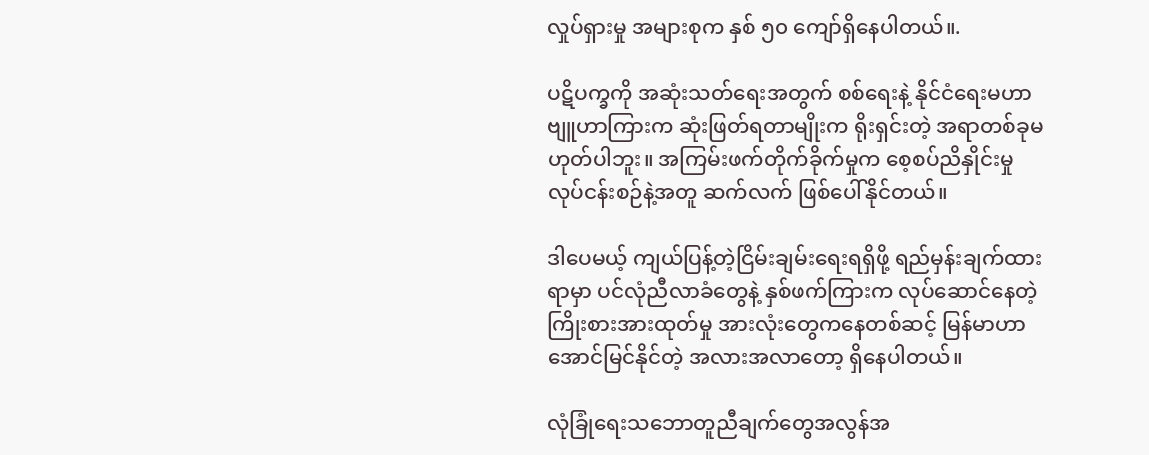လှုပ်ရှားမှု အများစုက နှစ် ၅၀ ကျော်ရှိနေပါတယ်။.

ပဋိပက္ခကို အဆုံးသတ်ရေးအတွက် စစ်ရေးနဲ့ နိုင်ငံရေးမဟာဗျူဟာကြားက ဆုံးဖြတ်ရတာမျိုးက ရိုးရှင်းတဲ့ အရာတစ်ခုမဟုတ်ပါဘူး။ အကြမ်းဖက်တိုက်ခိုက်မှုက စေ့စပ်ညိနှိုင်းမှု လုပ်ငန်းစဉ်နဲ့အတူ ဆက်လက် ဖြစ်ပေါ်နိုင်တယ်။

ဒါပေမယ့် ကျယ်ပြန့်တဲ့ငြိမ်းချမ်းရေးရရှိဖို့ ရည်မှန်းချက်ထားရာမှာ ပင်လုံညီလာခံတွေနဲ့ နှစ်ဖက်ကြားက လုပ်ဆောင်နေတဲ့ ကြိုးစားအားထုတ်မှု အားလုံးတွေကနေတစ်ဆင့် မြန်မာဟာ အောင်မြင်နိုင်တဲ့ အလားအလာတော့ ရှိနေပါတယ်။

လုံခြုံရေးသဘောတူညီချက်တွေအလွန်အ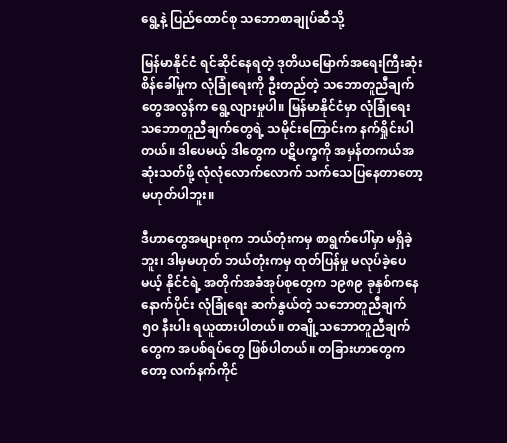ရွေ့နဲ့ ပြည်ထောင်စု သဘောစာချုပ်ဆီသို့

မြန်မာနိုင်ငံ ရင်ဆိုင်နေရတဲ့ ဒုတိယမြောက်အရေးကြီးဆုံး စိန်ခေါ်မှုက လုံခြုံရေးကို ဦးတည်တဲ့ သဘောတူညီချက်တွေအလွန်က ရွေ့လျားမှုပါ။ မြန်မာနိုင်ငံမှာ လုံခြုံရေး သဘောတူညီချက်တွေရဲ့ သမိုင်းကြောင်းက နက်ရှိုင်းပါတယ်။ ဒါပေမယ့် ဒါတွေက ပဋိပက္ခကို အမှန်တကယ်အဆုံးသတ်ဖို့ လုံလုံလောက်လောက် သက်သေပြနေတာတော့ မဟုတ်ပါဘူး။

ဒီဟာတွေအများစုက ဘယ်တုံးကမှ စာရွက်ပေါ်မှာ မရှိခဲ့ဘူး၊ ဒါမှမဟုတ် ဘယ်တုံးကမှ ထုတ်ပြန်မှု မလုပ်ခဲ့ပေမယ့် နိုင်ငံရဲ့ အတိုက်အခံအုပ်စုတွေက ၁၉၈၉ ခုနှစ်ကနေ နောက်ပိုင်း လုံခြုံရေး ဆက်နွယ်တဲ့ သဘောတူညီချက် ၅၀ နီးပါး ရယူထားပါတယ်။ တချို့သဘောတူညီချက်တွေက အပစ်ရပ်တွေ ဖြစ်ပါတယ်။ တခြားဟာတွေကတော့ လက်နက်ကိုင်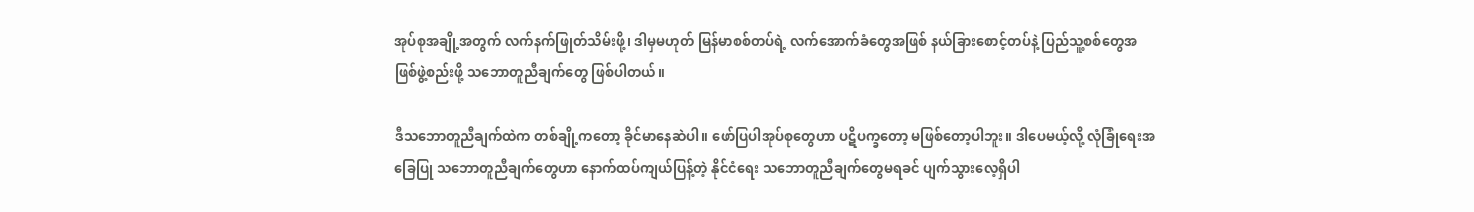အုပ်စုအချို့အတွက် လက်နက်ဖြုတ်သိမ်းဖို့၊ ဒါမှမဟုတ် မြန်မာစစ်တပ်ရဲ့ လက်အောက်ခံတွေအဖြစ် နယ်ခြားစောင့်တပ်နဲ့ ပြည်သူ့စစ်တွေအဖြစ်ဖွဲ့စည်းဖို့ သဘောတူညီချက်တွေ ဖြစ်ပါတယ်။

ဒီသဘောတူညီချက်ထဲက တစ်ချို့ကတော့ ခိုင်မာနေဆဲပါ။ ဖော်ပြပါအုပ်စုတွေဟာ ပဋိပက္ခတော့ မဖြစ်တော့ပါဘူး။ ဒါပေမယ့်လို့ လုံခြုံရေးအခြေပြု သဘောတူညီချက်တွေဟာ နောက်ထပ်ကျယ်ပြန့်တဲ့ နိုင်ငံရေး သဘောတူညီချက်တွေမရခင် ပျက်သွားလေ့ရှိပါ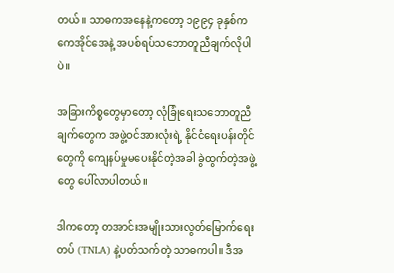တယ်။ သာဓကအနေနဲ့ကတော့ ၁၉၉၄ ခုနှစ်က ကေအိုင်အေနဲ့ အပစ်ရပ်သဘောတူညီချက်လိုပါပဲ။

အခြားကိစ္စတွေမှာတော့ လုံခြုံရေးသဘောတူညီချက်တွေက အဖွဲ့ဝင်အားလုံးရဲ့ နိုင်ငံရေးပန်းတိုင်တွေကို ကျေနပ်မှုမပေးနိုင်တဲ့အခါ ခွဲထွက်တဲ့အဖွဲ့တွေ ပေါ်လာပါတယ်။

ဒါကတော့ တအာင်းအမျိုးသားလွတ်မြောက်ရေးတပ် (TNLA) နဲ့ပတ်သက်တဲ့ သာဓကပါ။ ဒီအ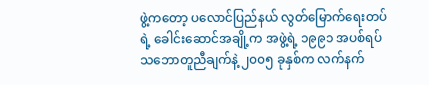ဖွဲ့ကတော့ ပလောင်ပြည်နယ် လွတ်မြောက်ရေးတပ်ရဲ့ ခေါင်းဆောင်အချို့က အဖွဲ့ရဲ့ ၁၉၉၁ အပစ်ရပ်သဘောတူညီချက်နဲ့ ၂၀၀၅ ခုနှစ်က လက်နက်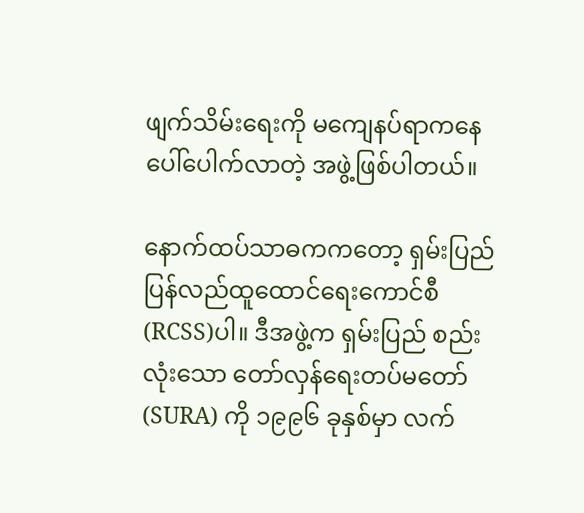ဖျက်သိမ်းရေးကို မကျေနပ်ရာကနေ ပေါ်ပေါက်လာတဲ့ အဖွဲ့ဖြစ်ပါတယ်။

နောက်ထပ်သာဓကကတော့ ရှမ်းပြည် ပြန်လည်ထူထောင်ရေးကောင်စီ (RCSS)ပါ။ ဒီအဖွဲ့က ရှမ်းပြည် စည်းလုံးသော တော်လှန်ရေးတပ်မတော် (SURA) ကို ၁၉၉၆ ခုနှစ်မှာ လက်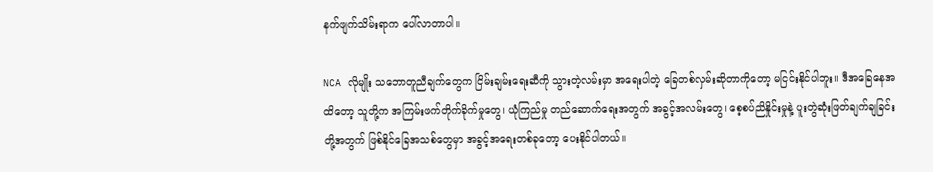နက်ဖျက်သိမ်းရာက ပေါ်လာတာပါ။

NCA လိုမျိုး သဘောတူညီချက်တွေက ငြိမ်းချမ်းရေးဆီကို သွားတဲ့လမ်းမှာ အရေးပါတဲ့ ခြေတစ်လှမ်းဆိုတာကိုတော့ မငြင်းနိုင်ပါဘူး။ ဒီအခြေနေအထိတော့ သူတို့က အကြမ်းဖက်တိုက်ခိုက်မှုတွေ၊ ယုံကြည်မှု တည်ဆောက်ရေးအတွက် အခွင့်အလမ်းတွေ၊ စေ့စပ်ညိနှိုင်းမှုနဲ့ ပူးတွဲဆုံးဖြတ်ချက်ချခြင်းတို့အတွက် ဖြစ်နိုင်ခြေအသစ်တွေမှာ အခွင့်အရေးတစ်ခုတော့ ပေးနိုင်ပါတယ်။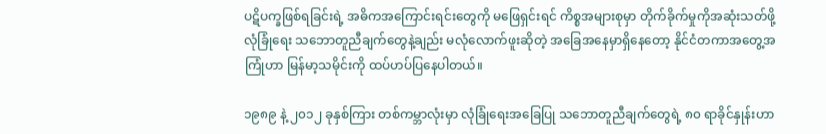ပဋိပက္ခဖြစ်ရခြင်းရဲ့ အဓိကအကြောင်းရင်းတွေကို မဖြေရှင်းရင် ကိစ္စအများစုမှာ တိုက်ခိုက်မှုကိုအဆုံးသတ်ဖို့ လုံခြုံရေး သဘောတူညီချက်တွေနဲ့ချည်း မလုံလောက်ဖူးဆိုတဲ့ အခြေအနေမှာရှိနေတော့ နိုင်ငံတကာအတွေ့အကြုံဟာ မြန်မာ့သမိုင်းကို ထပ်ဟပ်ပြနေပါတယ်။

၁၉၈၉ နဲ့ ၂၀၁၂ ခုနှစ်ကြား တစ်ကမ္ဘာလုံးမှာ လုံခြုံရေးအခြေပြု သဘောတူညီချက်တွေရဲ့ ၈၀ ရာခိုင်နှုန်းဟာ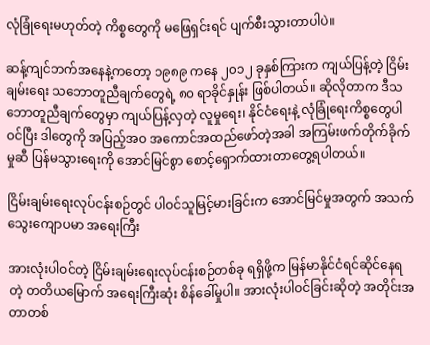လုံခြုံရေးမဟုတ်တဲ့ ကိစ္စတွေကို မဖြေရှင်းရင် ပျက်စီးသွားတာပါပဲ။

ဆန့်ကျင်ဘက်အနေနဲ့ကတော့ ၁၉၈၉ ကနေ ၂၀၁၂ ခုနှစ်ကြားက ကျယ်ပြန့်တဲ့ ငြိမ်းချမ်းရေး သဘောတူညီချက်တွေရဲ့ ၈၀ ရာခိုင်နှုန်း ဖြစ်ပါတယ်။ ဆိုလိုတာက ဒီသဘောတူညီချက်တွေမှာ ကျယ်ပြန့်လှတဲ့ လူမှုရေး၊ နိုင်ငံရေးနဲ့ လုံခြုံရေးကိစ္စတွေပါဝင်ပြီး ဒါတွေကို အပြည့်အဝ အကောင်အထည်ဖော်တဲ့အခါ အကြမ်းဖက်တိုက်ခိုက်မှုဆီ ပြန်မသွားရေးကို အောင်မြင်စွာ စောင့်ရှောက်ထားတာတွေ့ရပါတယ်။

ငြိမ်းချမ်းရေးလုပ်ငန်းစဉ်တွင် ပါဝင်သူမြင့်မားခြင်းက အောင်မြင်မှုအတွက် အသက်သွေးကျောပမာ အရေးကြီး

အားလုံးပါဝင်တဲ့ ငြိမ်းချမ်းရေးလုပ်ငန်းစဉ်တစ်ခု ရရှိဖို့က မြန်မာနိုင်ငံရင်ဆိုင်နေရတဲ့ တတိယမြောက် အရေးကြီးဆုံး စိန်ခေါ်မှုပါ။ အားလုံးပါဝင်ခြင်းဆိုတဲ့ အတိုင်းအတာတစ်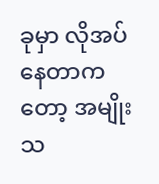ခုမှာ လိုအပ်နေတာကတော့ အမျိုးသ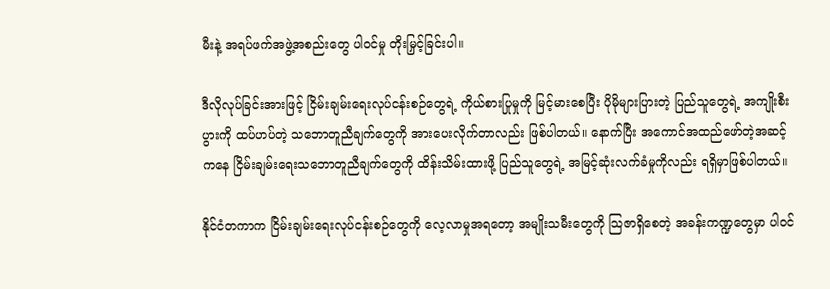မီးနဲ့ အရပ်ဖက်အဖွဲ့အစည်းတွေ ပါဝင်မှု တိုးမြှင့်ခြင်းပါ။

ဒီလိုလုပ်ခြင်းအားဖြင့် ငြိမ်းချမ်းရေးလုပ်ငန်းစဉ်တွေရဲ့ ကိုယ်စားပြုမှုကို မြင့်မားစေပြီး ပိုမိုများပြားတဲ့ ပြည်သူတွေရဲ့ အကျိုးစီးပွားကို ထပ်ဟပ်တဲ့ သဘောတူညီချက်တွေကို အားပေးလိုက်တာလည်း ဖြစ်ပါတယ်။ နောက်ပြီး အကောင်အထည်ဖော်တဲ့အဆင့်ကနေ ငြိမ်းချမ်းရေးသဘောတူညီချက်တွေကို ထိန်းသိမ်းထားဖို့ ပြည်သူတွေရဲ့ အမြင့်ဆုံးလက်ခံမှုကိုလည်း ရရှိမှာဖြစ်ပါတယ်။

နိုင်ငံတကာက ငြိမ်းချမ်းရေးလုပ်ငန်းစဉ်တွေကို လေ့လာမှုအရတော့ အမျိုးသမီးတွေကို သြဇာရှိစေတဲ့ အခန်းကဏ္ဍတွေမှာ ပါဝင်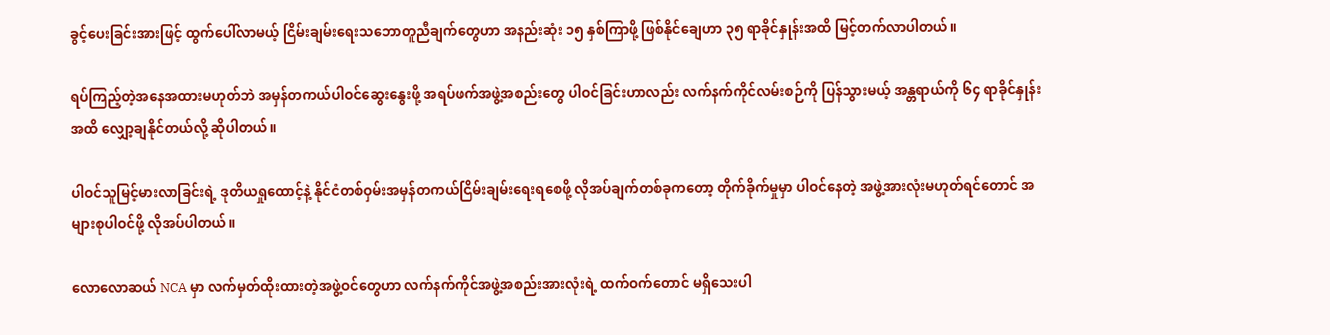ခွင့်ပေးခြင်းအားဖြင့် ထွက်ပေါ်လာမယ့် ငြိမ်းချမ်းရေးသဘောတူညီချက်တွေဟာ အနည်းဆုံး ၁၅ နှစ်ကြာဖို့ ဖြစ်နိုင်ချေဟာ ၃၅ ရာခိုင်နှုန်းအထိ မြင့်တက်လာပါတယ်။

ရပ်ကြည့်တဲ့အနေအထားမဟုတ်ဘဲ အမှန်တကယ်ပါဝင်ဆွေးနွေးဖို့ အရပ်ဖက်အဖွဲ့အစည်းတွေ ပါဝင်ခြင်းဟာလည်း လက်နက်ကိုင်လမ်းစဉ်ကို ပြန်သွားမယ့် အန္တရာယ်ကို ၆၄ ရာခိုင်နှုန်းအထိ လျှော့ချနိုင်တယ်လို့ ဆိုပါတယ်။

ပါဝင်သူမြင့်မားလာခြင်းရဲ့ ဒုတိယရှုထောင့်နဲ့ နိုင်ငံတစ်ဝှမ်းအမှန်တကယ်ငြိမ်းချမ်းရေးရစေဖို့ လိုအပ်ချက်တစ်ခုကတော့ တိုက်ခိုက်မှုမှာ ပါဝင်နေတဲ့ အဖွဲ့အားလုံးမဟုတ်ရင်တောင် အများစုပါဝင်ဖို့ လိုအပ်ပါတယ်။

လောလောဆယ် NCA မှာ လက်မှတ်ထိုးထားတဲ့အဖွဲ့ဝင်တွေဟာ လက်နက်ကိုင်အဖွဲ့အစည်းအားလုံးရဲ့ ထက်ဝက်တောင် မရှိသေးပါ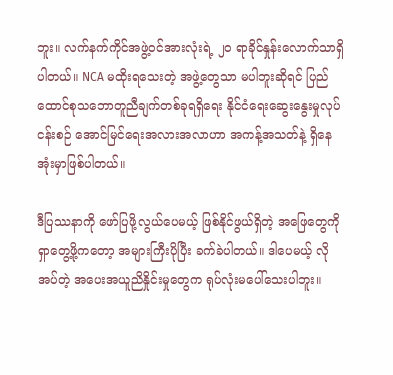ဘူး။ လက်နက်ကိုင်အဖွဲ့ဝင်အားလုံးရဲ့ ၂၀ ရာခိုင်နှုန်းလောက်သာရှိပါတယ်။ NCA မထိုးရသေးတဲ့ အဖွဲ့တွေသာ မပါဘူးဆိုရင် ပြည်ထောင်စုသဘောတူညီချက်တစ်ခုရရှိရေး နိုင်ငံရေးဆွေးနွေးမှုလုပ်ငန်းစဉ် အောင်မြင်ရေးအလားအလာဟာ အကန့်အသတ်နဲ့ ရှိနေအုံးမှာဖြစ်ပါတယ်။

ဒီပြဿနာကို ဖော်ပြဖို့လွယ်ပေမယ့် ဖြစ်နိုင်ဖွယ်ရှိတဲ့ အဖြေတွေကို ရှာတွေ့ဖို့ကတော့ အများကြီးပိုပြီး ခက်ခဲပါတယ်။ ဒါပေမယ့် လိုအပ်တဲ့ အပေးအယူညိနှိုင်းမှုတွေက ရုပ်လုံးမပေါ်သေးပါဘူး။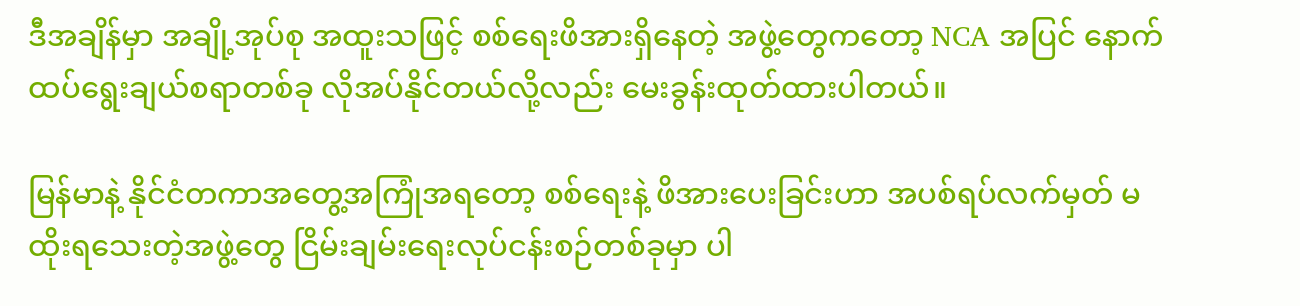ဒီအချိန်မှာ အချို့အုပ်စု အထူးသဖြင့် စစ်ရေးဖိအားရှိနေတဲ့ အဖွဲ့တွေကတော့ NCA အပြင် နောက်ထပ်ရွေးချယ်စရာတစ်ခု လိုအပ်နိုင်တယ်လို့လည်း မေးခွန်းထုတ်ထားပါတယ်။

မြန်မာနဲ့ နိုင်ငံတကာအတွေ့အကြုံအရတော့ စစ်ရေးနဲ့ ဖိအားပေးခြင်းဟာ အပစ်ရပ်လက်မှတ် မထိုးရသေးတဲ့အဖွဲ့တွေ ငြိမ်းချမ်းရေးလုပ်ငန်းစဉ်တစ်ခုမှာ ပါ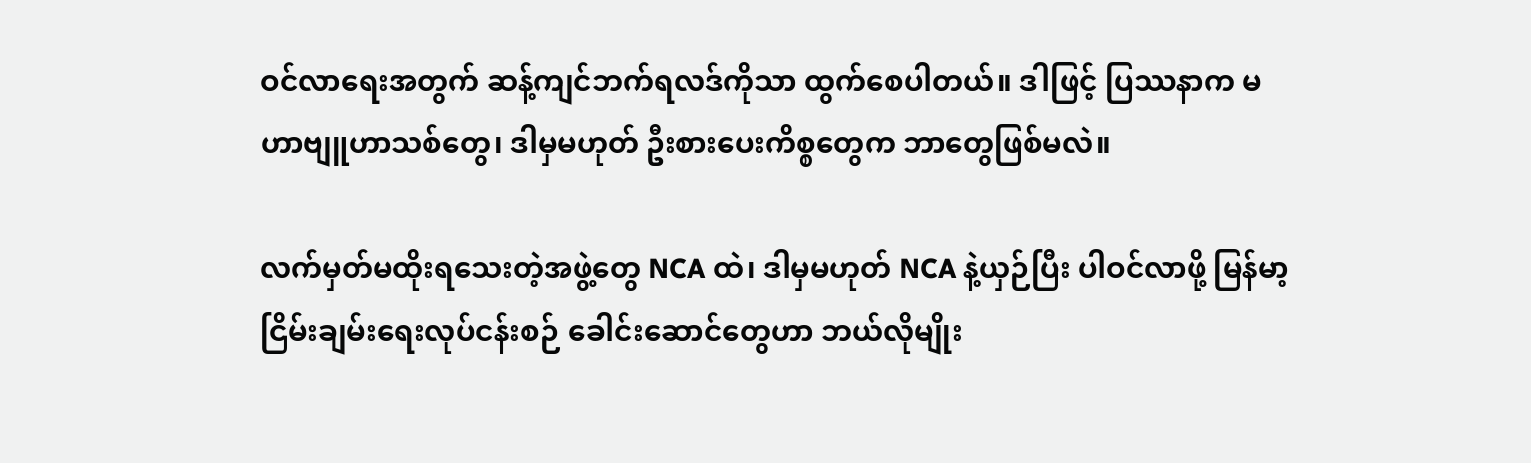ဝင်လာရေးအတွက် ဆန့်ကျင်ဘက်ရလဒ်ကိုသာ ထွက်စေပါတယ်။ ဒါဖြင့် ပြဿနာက မဟာဗျူဟာသစ်တွေ၊ ဒါမှမဟုတ် ဦးစားပေးကိစ္စတွေက ဘာတွေဖြစ်မလဲ။

လက်မှတ်မထိုးရသေးတဲ့အဖွဲ့တွေ NCA ထဲ၊ ဒါမှမဟုတ် NCA နဲ့ယှဉ်ပြီး ပါဝင်လာဖို့ မြန်မာ့ငြိမ်းချမ်းရေးလုပ်ငန်းစဉ် ခေါင်းဆောင်တွေဟာ ဘယ်လိုမျိုး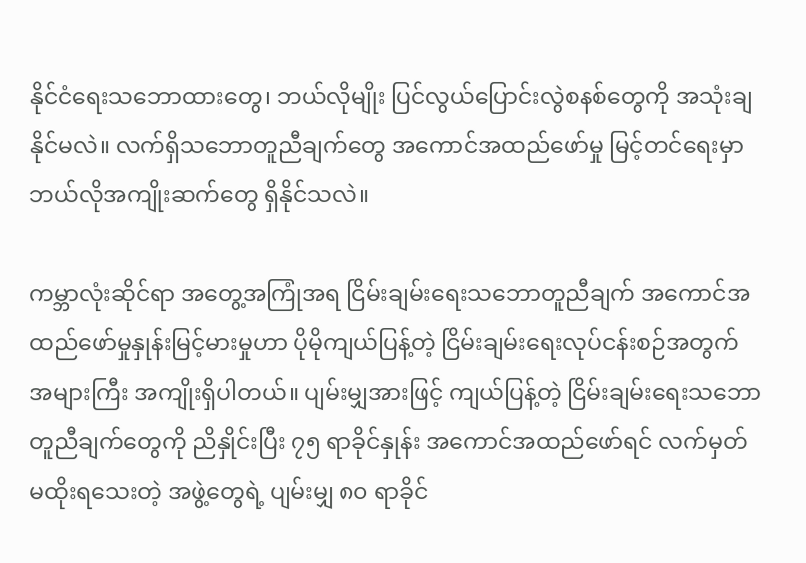နိုင်ငံရေးသဘောထားတွေ၊ ဘယ်လိုမျိုး ပြင်လွယ်ပြောင်းလွဲစနစ်တွေကို အသုံးချနိုင်မလဲ။ လက်ရှိသဘောတူညီချက်တွေ အကောင်အထည်ဖော်မှု မြင့်တင်ရေးမှာ ဘယ်လိုအကျိုးဆက်တွေ ရှိနိုင်သလဲ။

ကမ္ဘာလုံးဆိုင်ရာ အတွေ့အကြုံအရ ငြိမ်းချမ်းရေးသဘောတူညီချက် အကောင်အထည်ဖော်မှုနှုန်းမြင့်မားမှုဟာ ပိုမိုကျယ်ပြန့်တဲ့ ငြိမ်းချမ်းရေးလုပ်ငန်းစဉ်အတွက် အများကြီး အကျိုးရှိပါတယ်။ ပျမ်းမျှအားဖြင့် ကျယ်ပြန့်တဲ့ ငြိမ်းချမ်းရေးသဘောတူညီချက်တွေကို ညိနှိုင်းပြီး ၇၅ ရာခိုင်နှုန်း အကောင်အထည်ဖော်ရင် လက်မှတ်မထိုးရသေးတဲ့ အဖွဲ့တွေရဲ့ ပျမ်းမျှ ၈၀ ရာခိုင်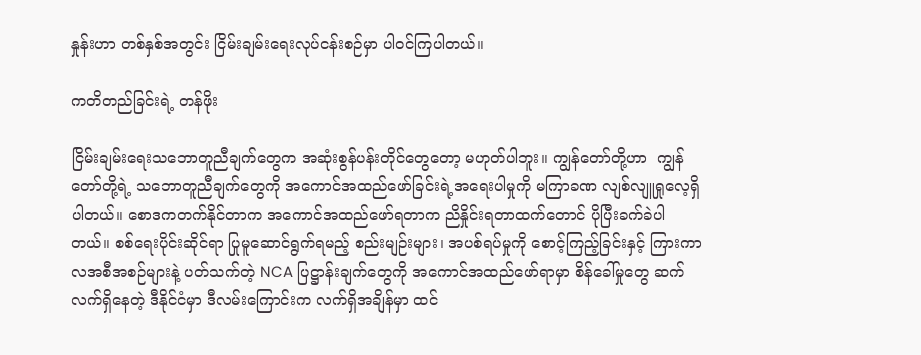နှုန်းဟာ တစ်နှစ်အတွင်း ငြိမ်းချမ်းရေးလုပ်ငန်းစဉ်မှာ ပါဝင်ကြပါတယ်။

ကတိတည်ခြင်းရဲ့ တန်ဖိုး

ငြိမ်းချမ်းရေးသဘောတူညီချက်တွေက အဆုံးစွန်ပန်းတိုင်တွေတော့ မဟုတ်ပါဘူး။ ကျွန်တော်တို့ဟာ  ကျွန်တော်တို့ရဲ့ သဘောတူညီချက်တွေကို အကောင်အထည်ဖော်ခြင်းရဲ့အရေးပါမှုကို မကြာခဏ လျစ်လျူရှုလေ့ရှိပါတယ်။ စောဒကတက်နိုင်တာက အကောင်အထည်ဖော်ရတာက ညိနှိုင်းရတာထက်တောင် ပိုပြီးခက်ခဲပါတယ်။ စစ်ရေးပိုင်းဆိုင်ရာ ပြုမူဆောင်ရွက်ရမည့် စည်းမျဉ်းများ၊ အပစ်ရပ်မှုကို စောင့်ကြည့်ခြင်းနှင့် ကြားကာလအစီအစဉ်များနဲ့ ပတ်သက်တဲ့ NCA ပြဋ္ဌာန်းချက်တွေကို အကောင်အထည်ဖော်ရာမှာ စိန်ခေါ်မှုတွေ ဆက်လက်ရှိနေတဲ့ ဒီနိုင်ငံမှာ ဒီလမ်းကြောင်းက လက်ရှိအချိန်မှာ ထင်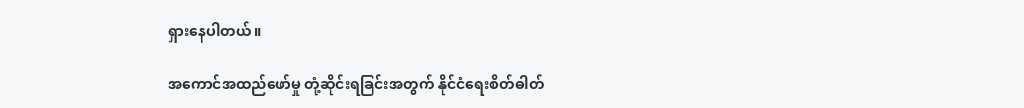ရှားနေပါတယ်။

အကောင်အထည်ဖော်မှု တုံ့ဆိုင်းရခြင်းအတွက် နိုင်ငံရေးစိတ်ဓါတ်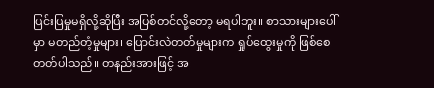ပြင်းပြမှုမရှိလို့ဆိုပြီး အပြစ်တင်လို့တော့ မရပါဘူး။ စာသားများပေါ်မှာ မတည်တံ့မှုများ၊ ပြောင်းလဲတတ်မှုများက ရှုပ်ထွေးမှုကို ဖြစ်စေတတ်ပါသည်။ တနည်းအားဖြင့် အ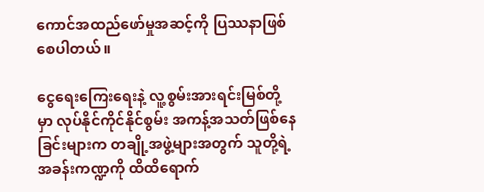ကောင်အထည်ဖော်မှုအဆင့်ကို ပြဿနာဖြစ်စေပါတယ်။

ငွေရေးကြေးရေးနဲ့ လူ့စွမ်းအားရင်းမြစ်တို့မှာ လုပ်နိုင်ကိုင်နိုင်စွမ်း အကန့်အသတ်ဖြစ်နေခြင်းများက တချို့အဖွဲ့များအတွက် သူတို့ရဲ့ အခန်းကဏ္ဍကို ထိထိရောက်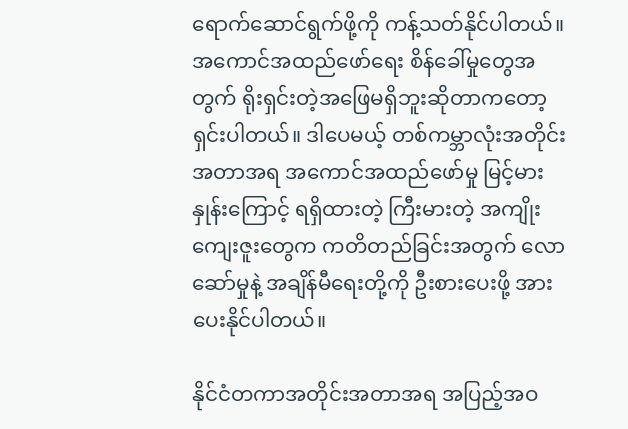ရောက်ဆောင်ရွက်ဖို့ကို ကန့်သတ်နိုင်ပါတယ်။ အကောင်အထည်ဖော်ရေး စိန်ခေါ်မှုတွေအတွက် ရိုးရှင်းတဲ့အဖြေမရှိဘူးဆိုတာကတော့ ရှင်းပါတယ်။ ဒါပေမယ့် တစ်ကမ္ဘာလုံးအတိုင်းအတာအရ အကောင်အထည်ဖော်မှု မြင့်မားနှုန်းကြောင့် ရရှိထားတဲ့ ကြီးမားတဲ့ အကျိုးကျေးဇူးတွေက ကတိတည်ခြင်းအတွက် လောဆော်မှုနဲ့ အချိန်မီရေးတို့ကို ဦးစားပေးဖို့ အားပေးနိုင်ပါတယ်။

နိုင်ငံတကာအတိုင်းအတာအရ အပြည့်အဝ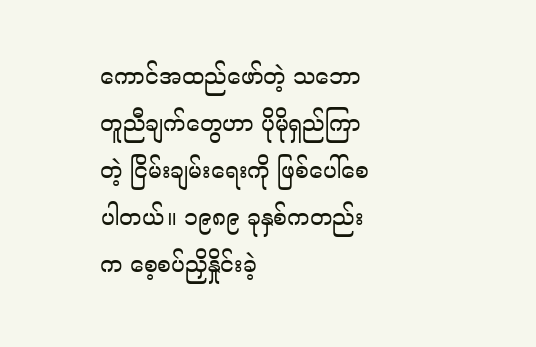ကောင်အထည်ဖော်တဲ့ သဘောတူညီချက်တွေဟာ ပိုမိုရှည်ကြာတဲ့ ငြိမ်းချမ်းရေးကို ဖြစ်ပေါ်စေပါတယ်။ ၁၉၈၉ ခုနှစ်ကတည်းက စေ့စပ်ညှိနှိုင်းခဲ့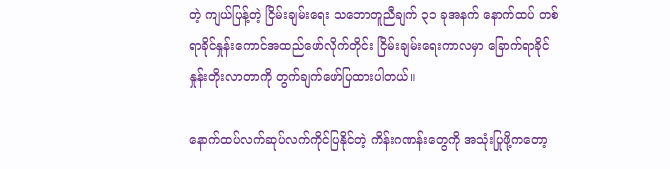တဲ့ ကျယ်ပြန့်တဲ့ ငြိမ်းချမ်းရေး သဘောတူညီချက် ၃၁ ခုအနက် နောက်ထပ် တစ်ရာခိုင်နှုန်းကောင်အထည်ဖော်လိုက်တိုင်း ငြိမ်းချမ်းရေးကာလမှာ ခြောက်ရာခိုင်နှုန်းတိုးလာတာကို တွက်ချက်ဖော်ပြထားပါတယ်။

နောက်ထပ်လက်ဆုပ်လက်ကိုင်ပြနိုင်တဲ့ ကိန်းဂဏန်းတွေကို အသုံးပြုဖို့ကတော့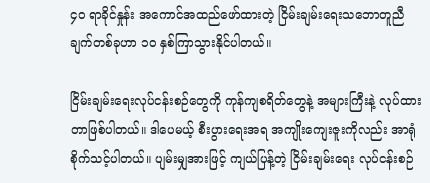၄၀ ရာခိုင်နှုန်း အကောင်အထည်ဖော်ထားတဲ့ ငြိမ်းချမ်းရေးသဘောတူညီချက်တစ်ခုဟာ ၁၀ နှစ်ကြာသွားနိုင်ပါတယ်။

ငြိမ်းချမ်းရေးလုပ်ငန်းစဉ်တွေကို ကုန်ကျစရိတ်တွေနဲ့ အများကြီးနဲ့ လုပ်ထားတာဖြစ်ပါတယ်။ ဒါပေမယ့် စီးပွားရေးအရ အကျိုးကျေးဇူးကိုလည်း အာရုံစိုက်သင့်ပါတယ်။ ပျမ်းမျှအားဖြင့် ကျယ်ပြန့်တဲ့ ငြိမ်းချမ်းရေး လုပ်ငန်းစဉ်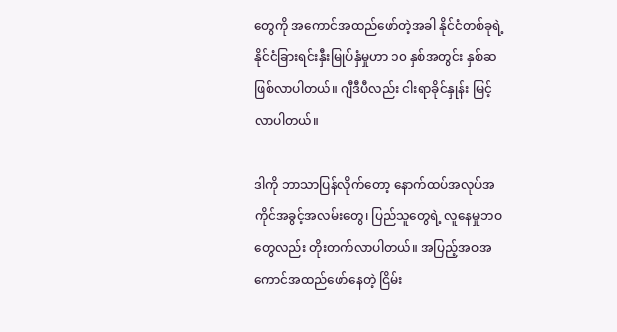တွေကို အကောင်အထည်ဖော်တဲ့အခါ နိုင်ငံတစ်ခုရဲ့ နိုင်ငံခြားရင်းနှီးမြုပ်နှံမှုဟာ ၁၀ နှစ်အတွင်း နှစ်ဆ ဖြစ်လာပါတယ်။ ဂျီဒီပီလည်း ငါးရာခိုင်နှုန်း မြင့်လာပါတယ်။

ဒါကို ဘာသာပြန်လိုက်တော့ နောက်ထပ်အလုပ်အကိုင်အခွင့်အလမ်းတွေ၊ ပြည်သူတွေရဲ့ လူနေမှုဘဝတွေလည်း တိုးတက်လာပါတယ်။ အပြည့်အဝအကောင်အထည်ဖော်နေတဲ့ ငြိမ်း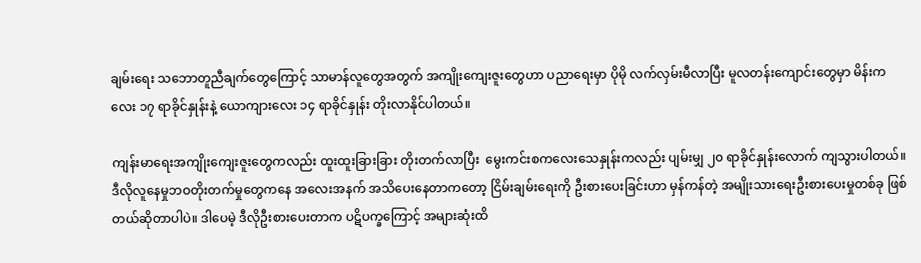ချမ်းရေး သဘောတူညီချက်တွေကြောင့် သာမာန်လူတွေအတွက် အကျိုးကျေးဇူးတွေဟာ ပညာရေးမှာ ပိုမို လက်လှမ်းမီလာပြီး မူလတန်းကျောင်းတွေမှာ မိန်းကလေး ၁၇ ရာခိုင်နှုန်းနဲ့ ယောကျားလေး ၁၄ ရာခိုင်နှုန်း တိုးလာနိုင်ပါတယ်။

ကျန်းမာရေးအကျိုးကျေးဇူးတွေကလည်း ထူးထူးခြားခြား တိုးတက်လာပြီး  မွေးကင်းစကလေးသေနှုန်းကလည်း ပျမ်းမျှ ၂၀ ရာခိုင်နှုန်းလောက် ကျသွားပါတယ်။ ဒီလိုလူနေမှုဘဝတိုးတက်မှုတွေကနေ အလေးအနက် အသိပေးနေတာကတော့ ငြိမ်းချမ်းရေးကို ဦးစားပေးခြင်းဟာ မှန်ကန်တဲ့ အမျိုးသားရေးဦးစားပေးမှုတစ်ခု ဖြစ်တယ်ဆိုတာပါပဲ။ ဒါပေမဲ့ ဒီလိုဦးစားပေးတာက ပဋိပက္ခကြောင့် အများဆုံးထိ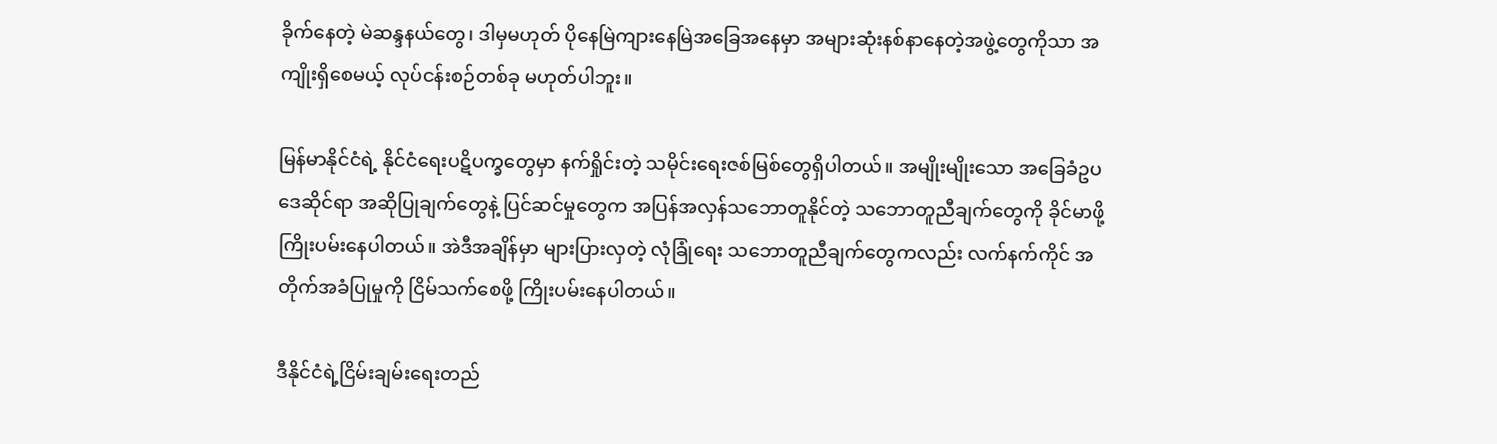ခိုက်နေတဲ့ မဲဆန္ဒနယ်တွေ၊ ဒါမှမဟုတ် ပိုနေမြဲကျားနေမြဲအခြေအနေမှာ အများဆုံးနစ်နာနေတဲ့အဖွဲ့တွေကိုသာ အကျိုးရှိစေမယ့် လုပ်ငန်းစဉ်တစ်ခု မဟုတ်ပါဘူး။

မြန်မာနိုင်ငံရဲ့ နိုင်ငံရေးပဋိပက္ခတွေမှာ နက်ရှိုင်းတဲ့ သမိုင်းရေးဇစ်မြစ်တွေရှိပါတယ်။ အမျိုးမျိုးသော အခြေခံဥပဒေဆိုင်ရာ အဆိုပြုချက်တွေနဲ့ ပြင်ဆင်မှုတွေက အပြန်အလှန်သဘောတူနိုင်တဲ့ သဘောတူညီချက်တွေကို ခိုင်မာဖို့ ကြိုးပမ်းနေပါတယ်။ အဲဒီအချိန်မှာ များပြားလှတဲ့ လုံခြုံရေး သဘောတူညီချက်တွေကလည်း လက်နက်ကိုင် အတိုက်အခံပြုမှုကို ငြိမ်သက်စေဖို့ ကြိုးပမ်းနေပါတယ်။

ဒီနိုင်ငံရဲ့ငြိမ်းချမ်းရေးတည်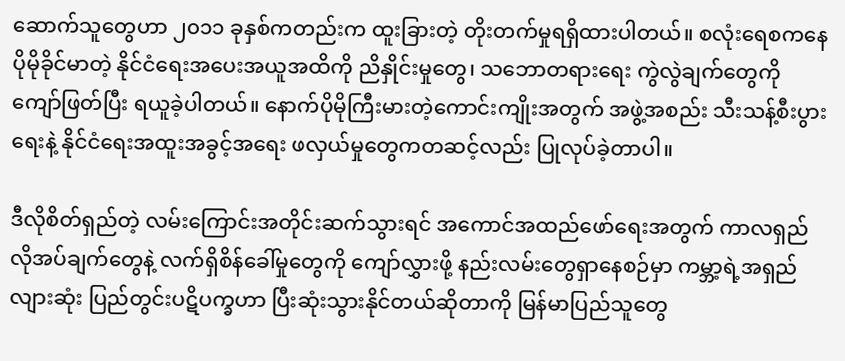ဆောက်သူတွေဟာ ၂၀၁၁ ခုနှစ်ကတည်းက ထူးခြားတဲ့ တိုးတက်မှုရရှိထားပါတယ်။ စလုံးရေစကနေ ပိုမိုခိုင်မာတဲ့ နိုင်ငံရေးအပေးအယူအထိကို ညိနှိုင်းမှုတွေ၊ သဘောတရားရေး ကွဲလွဲချက်တွေကို ကျော်ဖြတ်ပြီး ရယူခဲ့ပါတယ်။ နောက်ပိုမိုကြီးမားတဲ့ကောင်းကျိုးအတွက် အဖွဲ့အစည်း သီးသန့်စီးပွားရေးနဲ့ နိုင်ငံရေးအထူးအခွင့်အရေး ဖလှယ်မှုတွေကတဆင့်လည်း ပြုလုပ်ခဲ့တာပါ။

ဒီလိုစိတ်ရှည်တဲ့ လမ်းကြောင်းအတိုင်းဆက်သွားရင် အကောင်အထည်ဖော်ရေးအတွက် ကာလရှည် လိုအပ်ချက်တွေနဲ့ လက်ရှိစိန်ခေါ်မှုတွေကို ကျော်လွှားဖို့ နည်းလမ်းတွေရှာနေစဉ်မှာ ကမ္ဘာ့ရဲ့အရှည်လျားဆုံး ပြည်တွင်းပဋိပက္ခဟာ ပြီးဆုံးသွားနိုင်တယ်ဆိုတာကို မြန်မာပြည်သူတွေ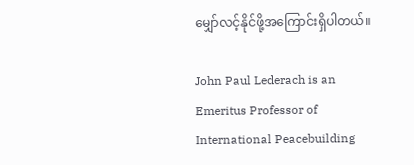မျှော်လင့်နိုင်ဖို့အကြောင်းရှိပါတယ်။

John Paul Lederach is an Emeritus Professor of International Peacebuilding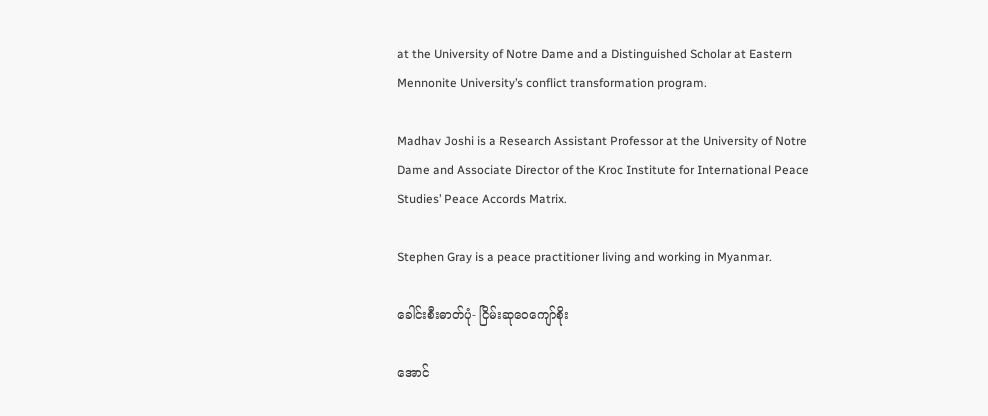at the University of Notre Dame and a Distinguished Scholar at Eastern Mennonite University’s conflict transformation program.

Madhav Joshi is a Research Assistant Professor at the University of Notre Dame and Associate Director of the Kroc Institute for International Peace Studies’ Peace Accords Matrix.

Stephen Gray is a peace practitioner living and working in Myanmar.

ခေါင်းစီးဓာတ်ပုံ- ငြိမ်းဆုဝေကျော်စိုး

အောင်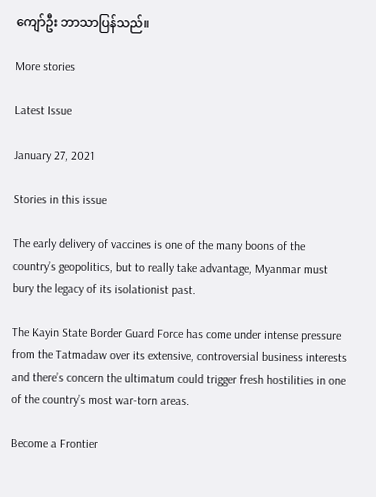ကျော်ဦး ဘာသာပြန်သည်။

More stories

Latest Issue

January 27, 2021

Stories in this issue

The early delivery of vaccines is one of the many boons of the country’s geopolitics, but to really take advantage, Myanmar must bury the legacy of its isolationist past.

The Kayin State Border Guard Force has come under intense pressure from the Tatmadaw over its extensive, controversial business interests and there’s concern the ultimatum could trigger fresh hostilities in one of the country’s most war-torn areas.

Become a Frontier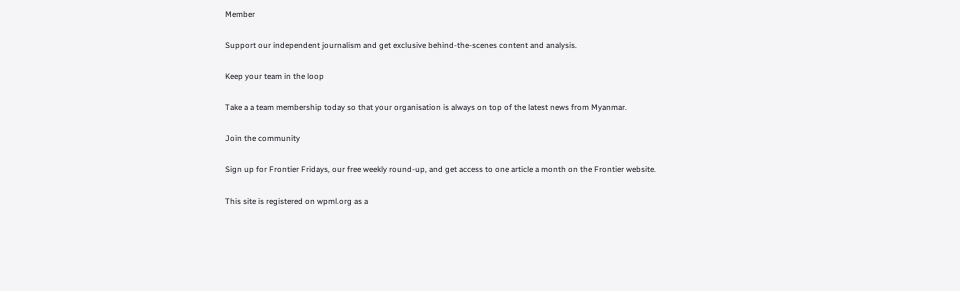Member

Support our independent journalism and get exclusive behind-the-scenes content and analysis.

Keep your team in the loop

Take a a team membership today so that your organisation is always on top of the latest news from Myanmar.

Join the community

Sign up for Frontier Fridays, our free weekly round-up, and get access to one article a month on the Frontier website.

This site is registered on wpml.org as a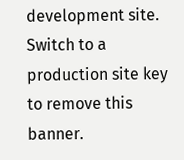development site. Switch to a production site key to remove this banner.